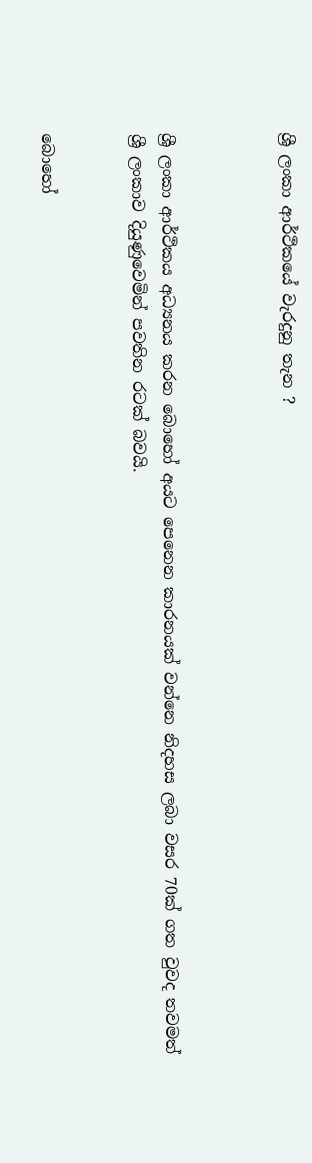ශ්‍රී ලංකා ආර්ථිකයේ වැරදුනු තැන ?



ශ්‍රී ලංකා ආර්ථිකය අධ්‍යනය කරන බොහෝ අයට පෙනෙන කාරනයක් වන්නෙ නිදහස ලබා වසර 70ක් ගත වුවද තවමත් ශ්‍රී ලංකාව දියුණුවෙමින් පවතින රටක් බවයි.


බොහෝ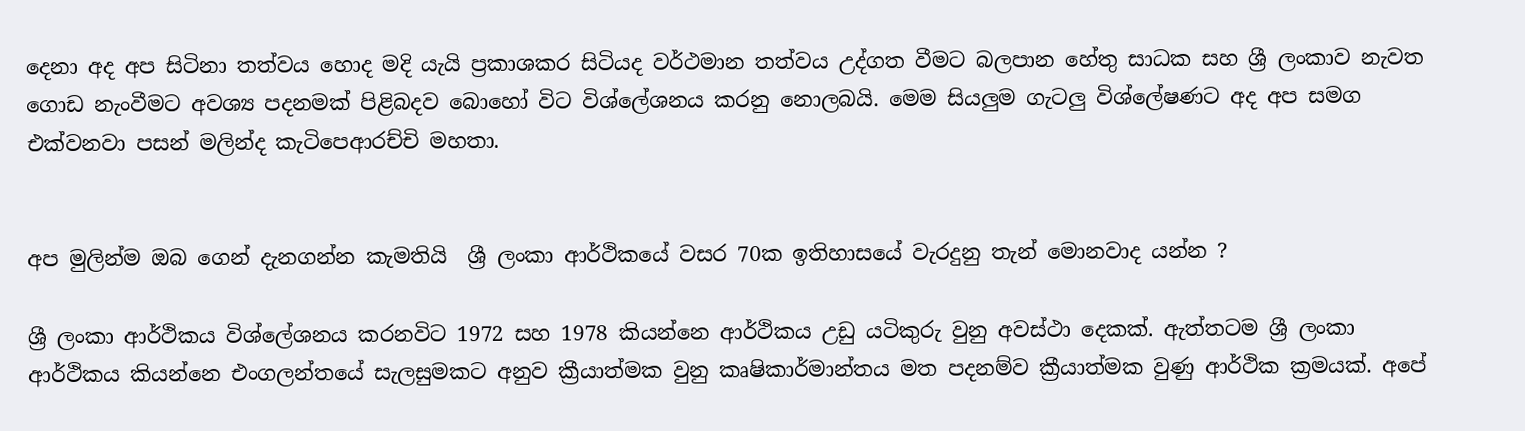දෙනා අද අප සිටිනා තත්වය හොද මදි යැයි ප්‍රකාශකර සිටියද වර්ථමාන තත්වය උද්ගත වීමට බලපාන හේතු සාධක සහ ශ්‍රී ලංකාව නැවත ගොඩ නැංවීමට අවශ්‍ය පදනමක් පිළිබදව බොහෝ විට විශ්ලේශනය කරනු නොලබයි. මෙම සියලුම ගැටලු විශ්ලේෂණට අද අප සමග එක්වනවා පසන් මලින්ද කැටිපෙආරච්චි මහතා.


අප මුලින්ම ඔබ ගෙන් දැනගන්න කැමතියි  ශ්‍රී ලංකා ආර්ථිකයේ වසර 70ක ඉතිහාසයේ වැරදුනු තැන් මොනවාද යන්න ?

ශ්‍රී ලංකා ආර්ථිකය විශ්ලේශනය කරනවිට 1972 සහ 1978 කියන්නෙ ආර්ථිකය උඩු යටිකුරු වුනු අවස්ථා දෙකක්. ඇත්තටම ශ්‍රී ලංකා ආර්ථිකය කියන්නෙ එංගලන්තයේ සැලසුමකට අනුව ක්‍රීයාත්මක වුනු කෘෂිකාර්මාන්තය මත පදනම්ව ක්‍රීයාත්මක වුණු ආර්ථික ක්‍රමයක්. අපේ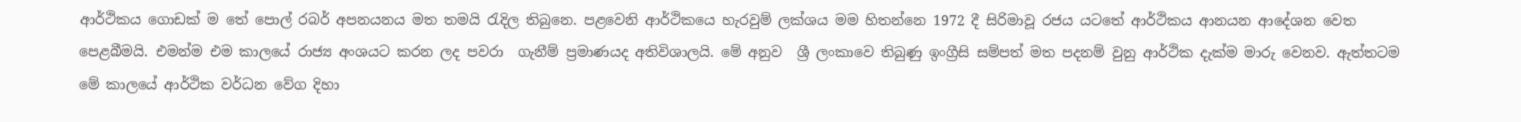ආර්ථිකය ගොඩක් ම තේ පොල් රබර් අපනයනය මත තමයි රැදිල තිබුනෙ. පළවෙනි ආර්ථිකයෙ හැරවුම් ලක්ශය මම හිතන්නෙ 1972 දී සිරිමාවූ රජය යටතේ ආර්ථිකය ආනයන ආදේශන වෙත පෙළබීමයි. එමන්ම එම කාලයේ රාජ්‍ය අංශයට කරන ලද පවරා  ගැනීම් ප්‍රමාණයද අතිවිශාලයි. මේ අනුව  ශ්‍රී ලංකාවෙ තිබුණු ඉංග්‍රීසි සම්පත් මත පදනම් වුනු ආර්ථික දැක්ම මාරු වෙනව. ඇත්තටම මේ කාලයේ ආර්ථික වර්ධන වේග දිහා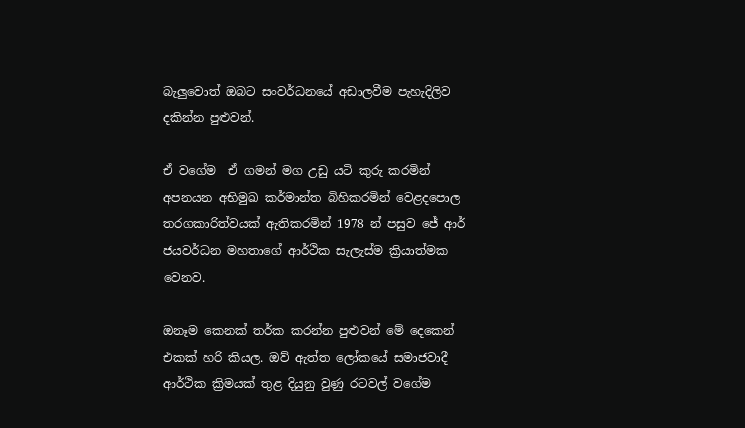බැලුවොත් ඔබට සංවර්ධනයේ අඩාලවීම පැහැදිලිව දකින්න පුළුවන්.

ඒ වගේම  ඒ ගමන් මග උඩු යටි කුරු කරමින් අපනයන අභිමුඛ කර්මාන්ත බිහිකරමින් වෙළදපොල තරගකාරිත්වයක් ඇතිකරමින් 1978 න් පසුව ජේ ආර් ජයවර්ධන මහතාගේ ආර්ථික සැලැස්ම ක්‍රියාත්මක වෙනව.

ඔනෑම කෙනක් තර්ක කරන්න පුළුවන් මේ දෙකෙන් එකක් හරි කියල. ඔව් ඇත්ත ලෝකයේ සමාජවාදී  ආර්ථික ක්‍රිමයක් තුළ දියුනු වුණු රටවල් වගේම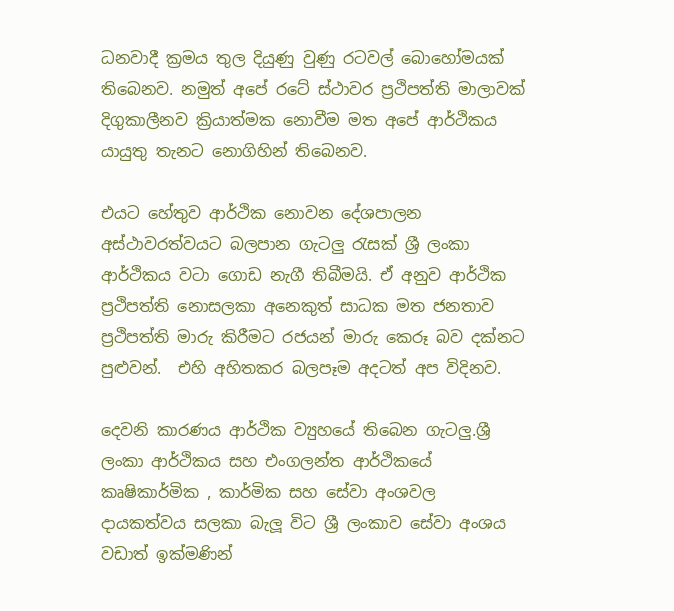ධනවාදී ක්‍රමය තුල දියුණු වුණු රටවල් බොහෝමයක් තිබෙනව. නමුත් අපේ රටේ ස්ථාවර ප්‍රථිපත්ති මාලාවක් දිගුකාලීනව ක්‍රියාත්මක නොවීම මත අපේ ආර්ථිකය යායුතු තැනට නොගිහින් තිබෙනව.

එයට හේතුව ආර්ථික නොවන දේශපාලන අස්ථාවරත්වයට බලපාන ගැටලු රැසක් ශ්‍රී ලංකා ආර්ථිකය වටා ගොඩ නැගී තිබීමයි. ඒ අනුව ආර්ථික ප්‍රථිපත්ති නොසලකා අනෙකුත් සාධක මත ජනතාව ප්‍රථිපත්ති මාරු කිරීමට රජයන් මාරු කෙරූ බව දක්නට පුළුවන්.  එහි අහිතකර බලපෑම අදටත් අප විදිනව.

දෙවනි කාරණය ආර්ථික ව්‍යුහයේ තිබෙන ගැටලු.ශ්‍රී ලංකා ආර්ථිකය සහ එංගලන්ත ආර්ථිකයේ කෘෂිකාර්මික , කාර්මික සහ සේවා අංශවල දායකත්වය සලකා බැලූ විට ශ්‍රී ලංකාව සේවා අංශය වඩාත් ඉක්මණින්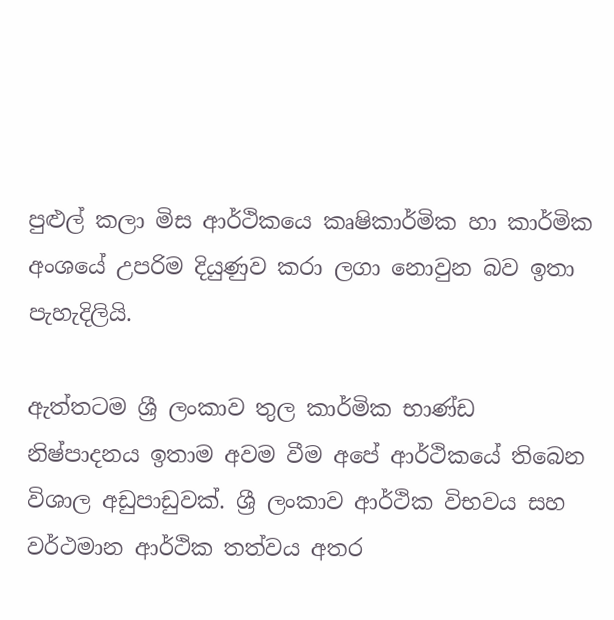පුළුල් කලා මිස ආර්ථිකයෙ කෘෂිකාර්මික හා කාර්මික අංශයේ උපරිම දියුණුව කරා ලගා නොවුන බව ඉතා පැහැදිලියි.

ඇත්තටම ශ්‍රී ලංකාව තුල කාර්මික භාණ්ඩ නිෂ්පාදනය ඉතාම අවම වීම අපේ ආර්ථිකයේ තිබෙන විශාල අඩුපාඩුවක්. ශ්‍රී ලංකාව ආර්ථික විභවය සහ වර්ථමාන ආර්ථික තත්වය අතර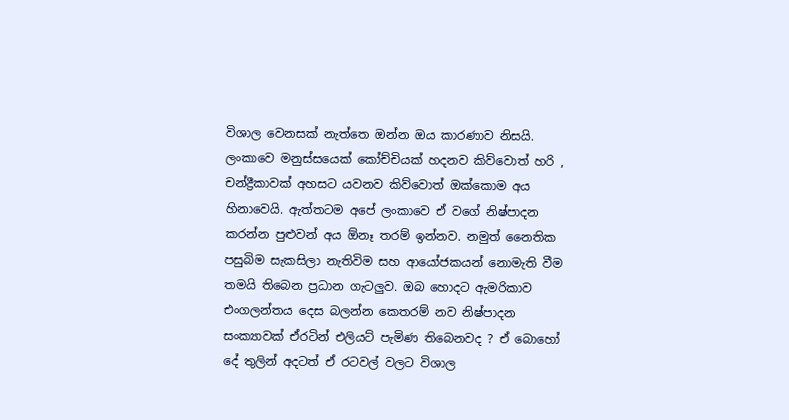විශාල වෙනසක් නැත්තෙ ඔන්න ඔය කාරණාව නිසයි. ලංකාවෙ මනුස්සයෙක් කෝච්චියක් හදනව කිව්වොත් හරි , චන්ද්‍රීකාවක් අහසට යවනව කිව්වොත් ඔක්කොම අය හිනාවෙයි. ඇත්තටම අපේ ලංකාවෙ ඒ වගේ නිෂ්පාදන කරන්න පුළුවන් අය ඕනෑ තරම් ඉන්නව. නමුත් නෛතික පසුබිම සැකසිලා නැතිවිම සහ ආයෝජකයන් නොමැති වීම තමයි තිබෙන ප්‍රධාන ගැටලුව. ඔබ හොදට ඇමරිකාව එංගලන්තය දෙස බලන්න කෙතරම් නව නිෂ්පාදන සංක්‍යාවක් ඒරටින් එලියට් පැමිණ තිබෙනවද ? ඒ බොහෝ දේ තුලින් අදටත් ඒ රටවල් වලට විශාල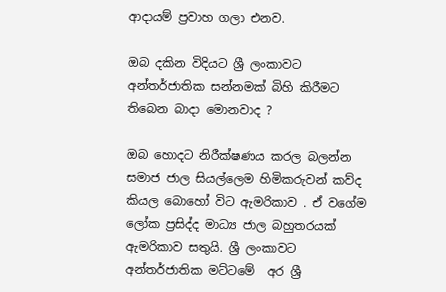ආදායම් ප්‍රවාහ ගලා එනව.

ඔබ දකින විදියට ශ්‍රී ලංකාවට අන්තර්ජාතික සන්නමක් බිහි කිරීමට තිබෙන බාදා මොනවාද ?

ඔබ හොදට නිරීක්ෂණය කරල බලන්න සමාජ ජාල සියල්ලෙම හිමිකරුවන් කව්ද කියල බොහෝ විට ඇමරිකාව . ඒ වගේම ලෝක ප්‍රසිද්ද මාධ්‍ය ජාල බහුතරයක් ඇමරිකාව සතුයි. ශ්‍රී ලංකාවට අන්තර්ජාතික මට්ටමේ  අර ශ්‍රී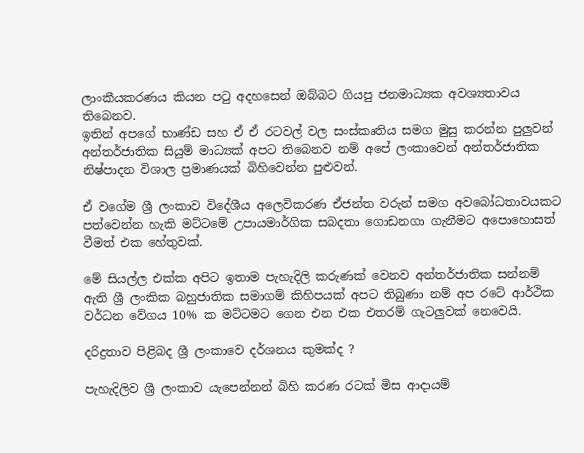ලාංකීයකරණය කියන පටු අදහසෙන් ඔබ්බට ගියපු ජනමාධ්‍යක අවශ්‍යතාවය තිබෙනව.
ඉතින් අපගේ භාණ්ඩ සහ ඒ ඒ රටවල් වල සංස්කෘතිය සමග මුසු කරන්න පුලුවන් අන්තර්ජාතික සියුම් මාධ්‍යක් අපට තිබෙනව නම් අපේ ලංකාවෙන් අන්තර්ජාතික නිෂ්පාදන විශාල ප්‍රමාණයක් බිහිවෙන්න පුළුවන්.

ඒ වගේම ශ්‍රී ලංකාව විදේශීය අලෙවිකරණ ඒජන්ත වරුන් සමග අවබෝධතාවයකට පත්වෙන්න හැකි මට්ටමේ උපායමාර්ගික සබදතා ගොඩනගා ගැනීමට අපොහොසත් වීමත් එක හේතුවක්.

මේ සියල්ල එක්ක අපිට ඉතාම පැහැදිලි කරුණක් වෙනව අන්තර්ජාතික සන්නම් ඇති ශ්‍රී ලංකික බහුජාතික සමාගම් කිහිපයක් අපට තිබුණා නම් අප රටේ ආර්ථික වර්ධන වේගය 10% ක මට්ටමට ගෙන එන එක එතරම් ගැටලුවක් නෙවෙයි.

දරිද්‍රතාව පිළිබද ශ්‍රී ලංකාවෙ දර්ශනය කුමක්ද ?

පැහැදිලිව ශ්‍රී ලංකාව යැපෙන්නන් බිහි කරණ රටක් මිස ආදායම්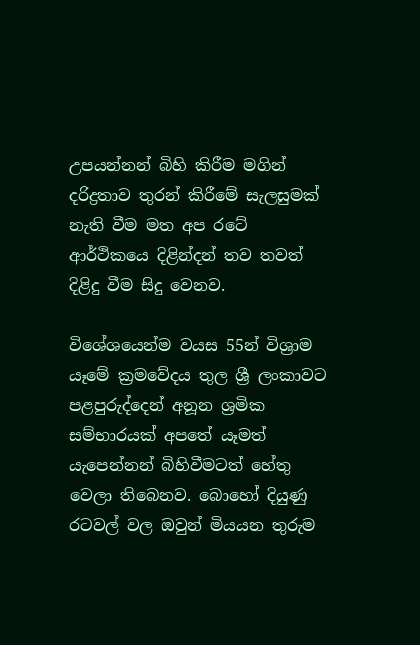උපයන්නන් බිහි කිරීම මගින් දරිද්‍රතාව තුරන් කිරීමේ සැලසුමක් නැති වීම මත අප රටේ ආර්ථිකයෙ දිළින්දන් තව තවත් දිළිදු වීම සිදු වෙනව.

විශේශයෙන්ම වයස 55න් විශ්‍රාම යෑමේ ක්‍රමවේදය තුල ශ්‍රී ලංකාවට පළපුරුද්දෙන් අනූන ශ්‍රමික සම්භාරයක් අපතේ යෑමත් යැපෙන්නන් බිහිවීමටත් හේතු වෙලා තිබෙනව. බොහෝ දියුණු රටවල් වල ඔවුන් මියයන තුරුම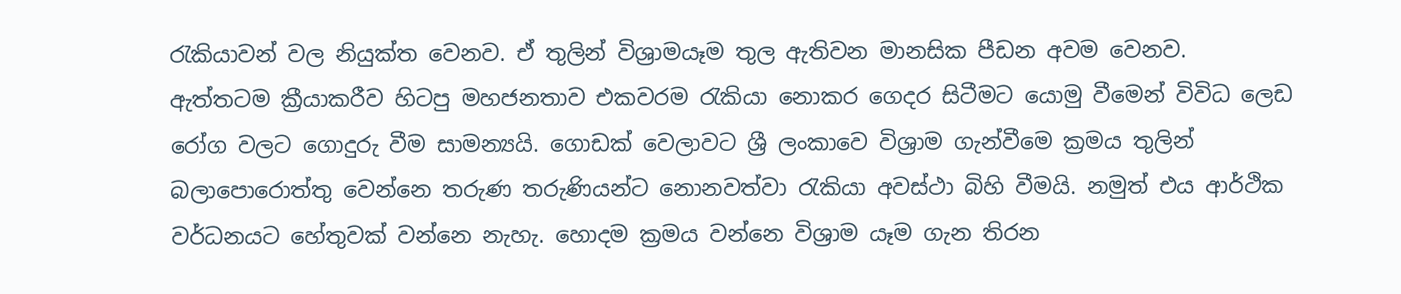රැකියාවන් වල නියුක්ත වෙනව. ඒ තුලින් විශ්‍රාමයෑම තුල ඇතිවන මානසික පීඩන අවම වෙනව.  ඇත්තටම ක්‍රීයාකරීව හිටපු මහජනතාව එකවරම රැකියා නොකර ගෙදර සිටීමට යොමු වීමෙන් විවිධ ලෙඩ රෝග වලට ගොදුරු වීම සාමන්‍යයි. ගොඩක් වෙලාවට ශ්‍රී ලංකාවෙ විශ්‍රාම ගැන්වීමෙ ක්‍රමය තුලින් බලාපොරොත්තු වෙන්නෙ තරුණ තරුණියන්ට නොනවත්වා රැකියා අවස්ථා බිහි වීමයි. නමුත් එය ආර්ථික වර්ධනයට හේතුවක් වන්නෙ නැහැ. හොදම ක්‍රමය වන්නෙ විශ්‍රාම යෑම ගැන තිරන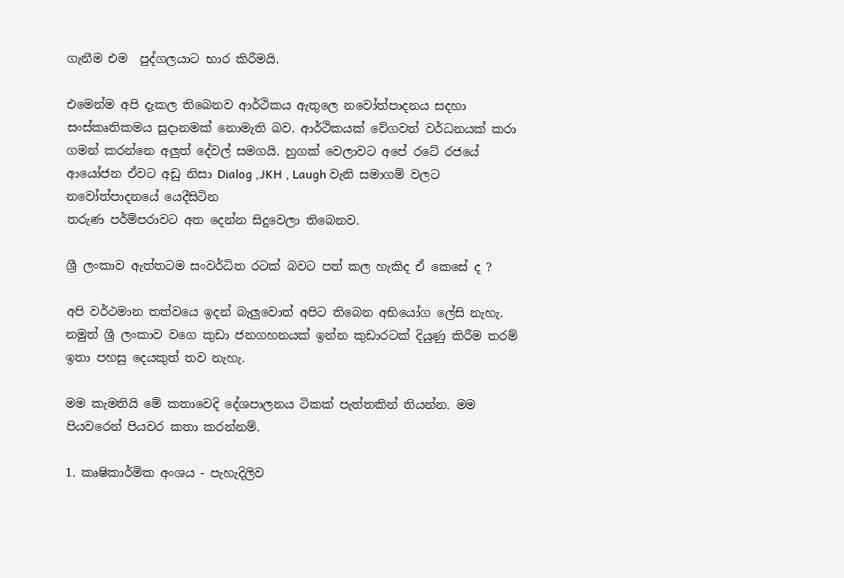ගැනීම එම  පුද්ගලයාට භාර කිරීමයි.

එමෙන්ම අපි දැකල තිබෙනව ආර්ථිකය ඇතුලෙ නවෝත්පාදනය සදහා සංස්කෘතිකමය සුදානමක් නොමැති බව. ආර්ථිකයක් වේගවත් වර්ධනයක් කරා ගමන් කරන්නෙ අලුත් දේවල් සමගයි. හුගක් වෙලාවට අපේ රටේ රජයේ ආයෝජන ඒවට අඩු නිසා Dialog ,JKH , Laugh වැනි සමාගම් වලට නවෝත්පාදනයේ යෙදීසිටින
තරුණ පර්ම්පරාවට අත දෙන්න සිදුවෙලා තිබෙනව.

ශ්‍රී ලංකාව ඇත්තටම සංවර්ධිත රටක් බවට පත් කල හැකිද ඒ කෙසේ ද ?

අපි වර්ථමාන තත්වයෙ ඉදන් බැලුවොත් අපිට තිබෙන අභියෝග ලේසි නැහැ. නමුත් ශ්‍රී ලංකාව වගෙ කුඩා ජනගහනයක් ඉන්න කුඩාරටක් දියුණු කිරීම තරම් ඉතා පහසු දෙයකුත් තව නැහැ.

මම කැමතියි මේ කතාවෙදි දේශපාලනය ටිකක් පැත්තකින් තියන්න. මම පියවරෙන් පියවර කතා කරන්නම්.

1. කෘෂිකාර්මික අංශය - පැහැදිලිව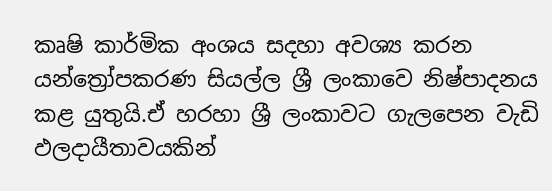කෘෂි කාර්මික අංශය සදහා අවශ්‍ය කරන යන්ත්‍රෝපකරණ සියල්ල ශ්‍රී ලංකාවෙ නිෂ්පාදනය කළ යුතුයි.ඒ හරහා ශ්‍රී ලංකාවට ගැලපෙන වැඩි ඵලදායීතාවයකින්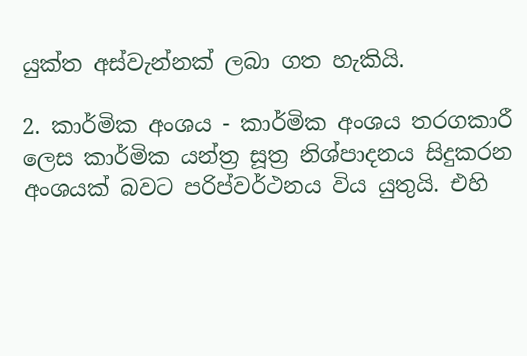යුක්ත අස්වැන්නක් ලබා ගත හැකියි.

2. කාර්මික අංශය - කාර්මික අංශය තරගකාරී ලෙස කාර්මික යන්ත්‍ර සූත්‍ර නිශ්පාදනය සිදුකරන අංශයක් බවට පරිප්වර්ථනය විය යුතුයි. එහි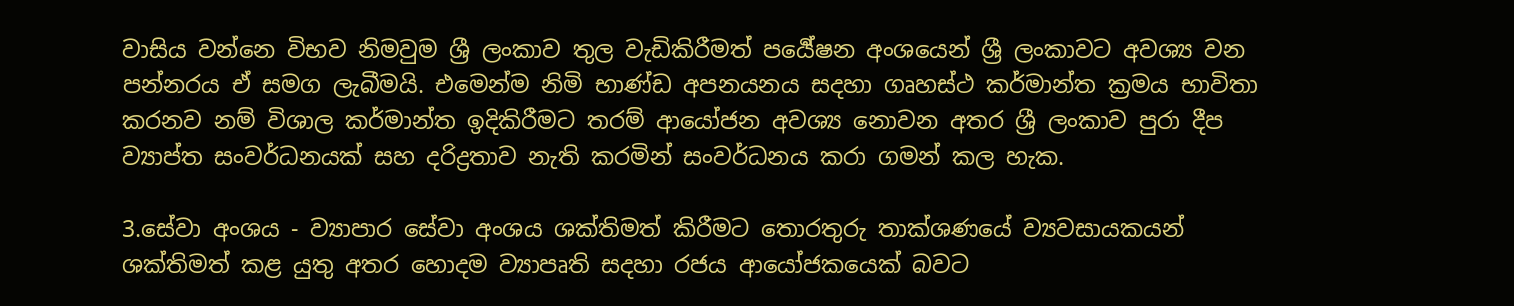වාසිය වන්නෙ විභව නිමවුම ශ්‍රී ලංකාව තුල වැඩිකිරීමත් පර්‍යේෂන අංශයෙන් ශ්‍රී ලංකාවට අවශ්‍ය වන පන්නරය ඒ සමග ලැබීමයි. එමෙන්ම නිමි භාණ්ඩ අපනයනය සදහා ගෘහස්ථ කර්මාන්ත ක්‍රමය භාවිතා කරනව නම් විශාල කර්මාන්ත ඉදිකිරීමට තරම් ආයෝජන අවශ්‍ය නොවන අතර ශ්‍රී ලංකාව පුරා දීප ව්‍යාප්ත සංවර්ධනයක් සහ දරිද්‍රතාව නැති කරමින් සංවර්ධනය කරා ගමන් කල හැක.

3.සේවා අංශය - ව්‍යාපාර සේවා අංශය ශක්තිමත් කිරීමට තොරතුරු තාක්ශණයේ ව්‍යවසායකයන් ශක්තිමත් කළ යුතු අතර හොදම ව්‍යාපෘති සදහා රජය ආයෝජකයෙක් බවට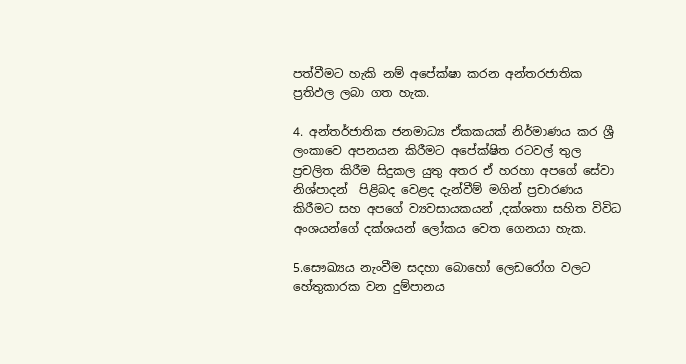පත්වීමට හැකි නම් අපේක්ෂා කරන අන්තරජාතික ප්‍රතිඵල ලබා ගත හැක.

4. අන්තර්ජාතික ජනමාධ්‍ය ඒකකයක් නිර්මාණය කර ශ්‍රී ලංකාවෙ අපනයන කිරීමට අපේක්ෂිත රටවල් තුල ප්‍රචලිත කිරීම සිදුකල යුතු අතර ඒ හරහා අපගේ සේවා නිශ්පාදන්  පිළිබද වෙළද දැන්වීම් මගින් ප්‍රචාරණය කිරීමට සහ අපගේ ව්‍යවසායකයන් ,දක්ශතා සහිත විවිධ අංශයන්ගේ දක්ශයන් ලෝකය වෙත ගෙනයා හැක.

5.සෞඛ්‍යය නැංවීම සදහා බොහෝ ලෙඩරෝග වලට හේතුකාරක වන දුම්පානය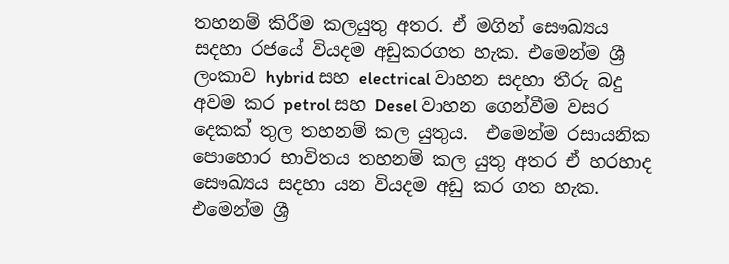තහනම් කිරීම කලයුතු අතර. ඒ මගින් සෞඛ්‍යය සදහා රජයේ වියදම අඩුකරගත හැක. එමෙන්ම ශ්‍රී ලංකාව hybrid සහ electrical වාහන සදහා තීරු බදු අවම කර petrol සහ Desel වාහන ගෙන්වීම වසර දෙකක් තුල තහනම් කල යුතුය.  එමෙන්ම රසායනික පොහොර භාවිතය තහනම් කල යුතු අතර ඒ හරහාද සෞඛ්‍යය සදහා යන වියදම අඩු කර ගත හැක.
එමෙන්ම ශ්‍රී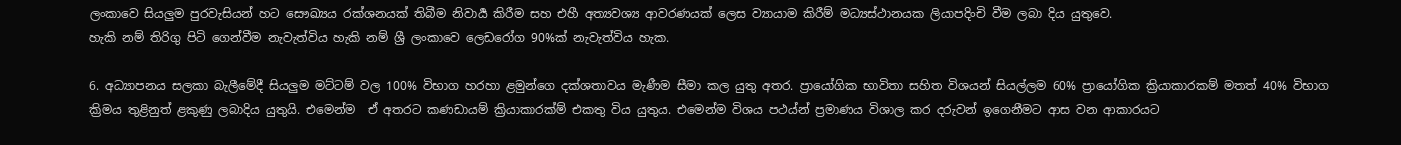ලංකාවෙ සියලුම පුරවැසියන් හට සෞඛ්‍යය රක්ශනයක් තිබීම නිවාර්‍ය කිරීම සහ එහී අත්‍යවශ්‍ය ආවරණයක් ලෙස ව්‍යායාම කිරීම් මධ්‍යස්ථානයක ලියාපදිංචි වීම ලබා දිය යුතුවෙ.
හැකි නම් තිරිගු පිටි ගෙන්වීම නැවැත්විය හැකි නම් ශ්‍රී ලංකාවෙ ලෙඩරෝග 90%ක් නැවැත්විය හැක.

6. අධ්‍යාපනය සලකා බැලීමේදී සියලුම මට්ටම් වල 100% විභාග හරහා ළමුන්ගෙ දක්ශතාවය මැණීම සීමා කල යුතු අතර. ප්‍රායෝගික භාවිතා සහිත විශයන් සියල්ලම 60% ප්‍රායෝගික ක්‍රියාකාරකම් මතත් 40% විභාග ක්‍රිමය තුළිනුත් ළකුණු ලබාදිය යුතුයි. එමෙන්ම  ඒ අතරට කණඩායම් ක්‍රියාකාරක්ම් එකතු විය යුතුය. එමෙන්ම විශය පථය්න් ප්‍රමාණය විශාල කර දරුවන් ඉගෙනීමට ආස වන ආකාරයට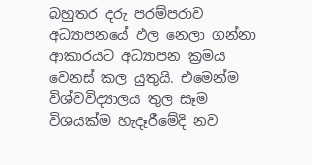බහුතර දරු පරම්පරාව අධ්‍යාපනයේ ඵල නෙලා ගන්නා ආකාරයට අධ්‍යාපන ක්‍රමය වෙනස් කල යුතුයි. එමෙන්ම විශ්වවිද්‍යාලය තුල සෑම විශයක්ම හැදෑරීමේදි නව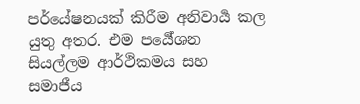පර්යේෂනයක් කිරීම අනිවාර්‍ය කල යුතු අතර. එම පර්‍යේශන සියල්ලම ආර්ථිකමය සහ සමාජීය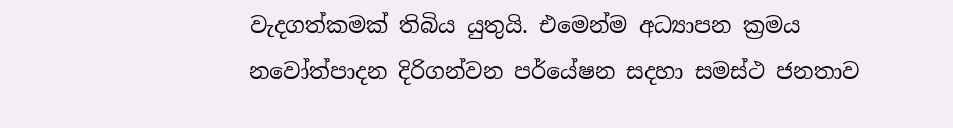වැදගත්කමක් තිබිය යුතුයි. එමෙන්ම අධ්‍යාපන ක්‍රමය නවෝත්පාදන දිරිගන්වන පර්යේෂන සදහා සමස්ථ ජනතාව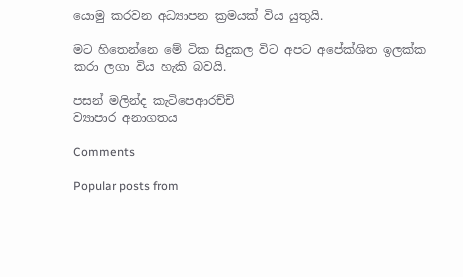යොමු කරවන අධ්‍යාපන ක්‍රමයක් විය යුතුයි.

මට හිතෙන්නෙ මේ ටික සිදුකල විට අපට අපේක්ශිත ඉලක්ක කරා ලගා විය හැකි බවයි.

පසන් මලින්ද කැටිපෙආරච්චි
ව්‍යාපාර අනාගතය

Comments

Popular posts from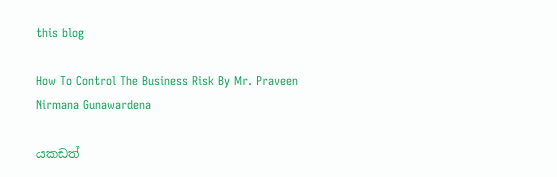this blog

How To Control The Business Risk By Mr. Praveen Nirmana Gunawardena

යකඩත්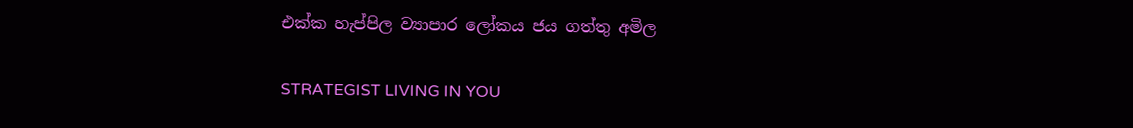එක්ක හැප්පිල ව්‍යාපාර ලෝකය ජය ගත්තු අමිල

STRATEGIST LIVING IN YOU